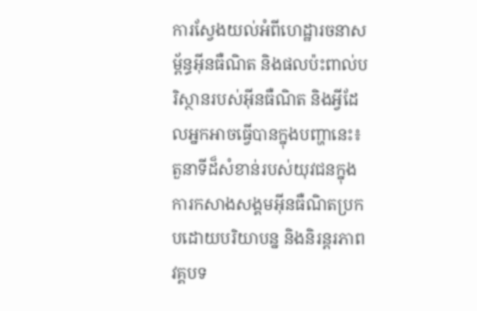ការស្វែងយល់អំពីហេដ្ឋារចនាសម្ព័ន្ធអ៊ីនធឺណិត និងផលប៉ះពាល់បរិស្ថានរបស់អ៊ីនធឺណិត និងអ្វីដែលអ្នកអាចធ្វើបានក្នុងបញ្ហានេះ៖ តួនាទីដ៏សំខាន់របស់យុវជនក្នុងការកសាងសង្គមអ៊ីនធឺណិតប្រកបដោយបរិយាបន្ន និងនិរន្តរភាព
វគ្គបទ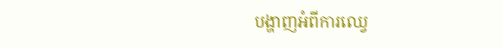បង្ហាញអំពីការឈ្វេ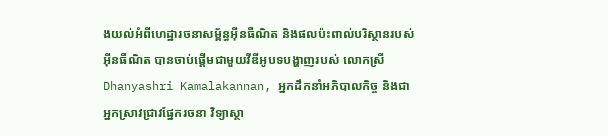ងយល់អំពីហេដ្ឋារចនាសម្ព័ន្ធអ៊ីនធឺណិត និងផលប៉ះពាល់បរិស្ថានរបស់អ៊ីនធឺណិត បានចាប់ផ្តើមជាមួយវីឌីអូបទបង្ហាញរបស់ លោកស្រី Dhanyashri Kamalakannan, អ្នកដឹកនាំអភិបាលកិច្ច និងជាអ្នកស្រាវជ្រាវផ្នែករចនា វិទ្យាស្ថា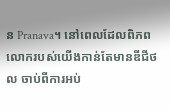ន Pranava។ នៅពេលដែលពិភពលោករបស់យើងកាន់តែមានឌីជីថល ចាប់ពីការអប់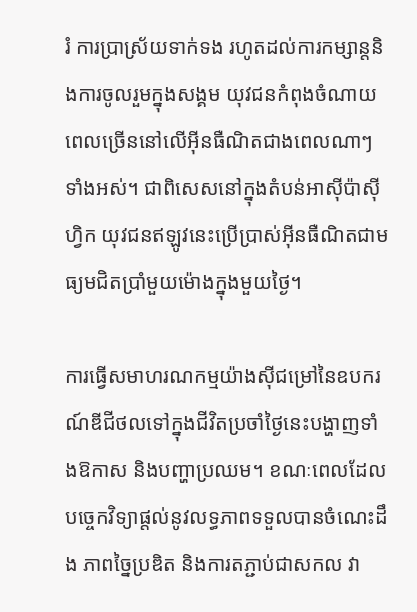រំ ការប្រាស្រ័យទាក់ទង រហូតដល់ការកម្សាន្តនិងការចូលរួមក្នុងសង្គម យុវជនកំពុងចំណាយពេលច្រើននៅលើអ៊ីនធឺណិតជាងពេលណាៗទាំងអស់។ ជាពិសេសនៅក្នុងតំបន់អាស៊ីប៉ាស៊ីហ្វិក យុវជនឥឡូវនេះប្រើប្រាស់អ៊ីនធឺណិតជាមធ្យមជិតប្រាំមួយម៉ោងក្នុងមួយថ្ងៃ។

ការធ្វើសមាហរណកម្មយ៉ាងស៊ីជម្រៅនៃឧបករណ៍ឌីជីថលទៅក្នុងជីវិតប្រចាំថ្ងៃនេះបង្ហាញទាំងឱកាស និងបញ្ហាប្រឈម។ ខណៈពេលដែលបច្ចេកវិទ្យាផ្តល់នូវលទ្ធភាពទទួលបានចំណេះដឹង ភាពច្នៃប្រឌិត និងការតភ្ជាប់ជាសកល វា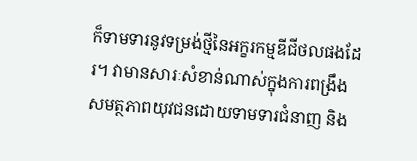ក៏ទាមទារនូវទម្រង់ថ្មីនៃអក្ខរកម្មឌីជីថលផងដែរ។ វាមានសារៈសំខាន់ណាស់ក្នុងការពង្រឹងសមត្ថភាពយុវជនដោយទាមទារជំនាញ និង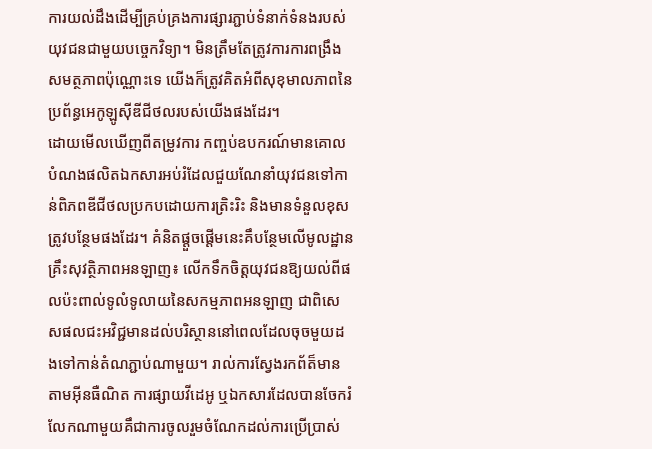ការយល់ដឹងដើម្បីគ្រប់គ្រងការផ្សារភ្ជាប់ទំនាក់ទំនងរបស់យុវជនជាមួយបច្ចេកវិទ្យា។ មិនត្រឹមតែត្រូវការការពង្រឹងសមត្ថភាពប៉ុណ្ណោះទេ យើងក៏ត្រូវគិតអំពីសុខុមាលភាពនៃប្រព័ន្ធអេកូឡូស៊ីឌីជីថលរបស់យើងផងដែរ។
ដោយមើលឃើញពីតម្រូវការ កញ្ចប់ឧបករណ៍មានគោលបំណងផលិតឯកសារអប់រំដែលជួយណែនាំយុវជនទៅកាន់ពិភពឌីជីថលប្រកបដោយការត្រិះរិះ និងមានទំនួលខុសត្រូវបន្ថែមផងដែរ។ គំនិតផ្តួចផ្តើមនេះគឹបន្ថែមលើមូលដ្ឋានគ្រឹះសុវត្ថិភាពអនឡាញ៖ លើកទឹកចិត្តយុវជនឱ្យយល់ពីផលប៉ះពាល់ទូលំទូលាយនៃសកម្មភាពអនឡាញ ជាពិសេសផលជះអវិជ្ជមានដល់បរិស្ថាននៅពេលដែលចុចមួយដងទៅកាន់តំណភ្ជាប់ណាមួយ។ រាល់ការស្វែងរកព័ត៏មានតាមអ៊ីនធឺណិត ការផ្សាយវីដេអូ ឬឯកសារដែលបានចែករំលែកណាមួយគឹជាការចូលរួមចំណែកដល់ការប្រើប្រាស់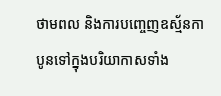ថាមពល និងការបញ្ចេញឧស្ម័នកាបូនទៅក្នុងបរិយាកាសទាំង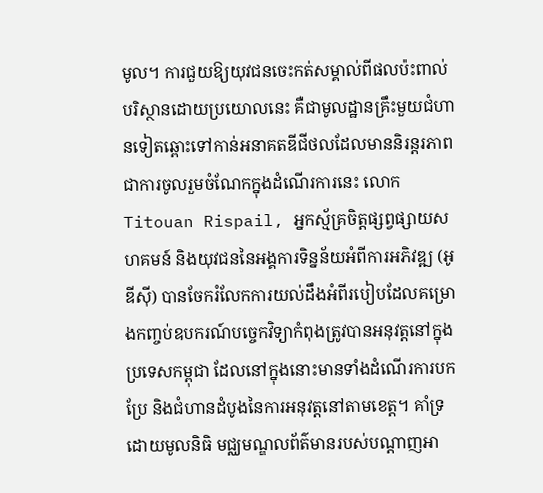មូល។ ការជួយឱ្យយុវជនចេះកត់សម្គាល់ពីផលប៉ះពាល់បរិស្ថានដោយប្រយោលនេះ គឺជាមូលដ្ឋានគ្រឹះមួយជំហានទៀតឆ្ពោះទៅកាន់អនាគតឌីជីថលដែលមាននិរន្តរភាព
ជាការចូលរួមចំណែកក្នុងដំណើរការនេះ លោក Titouan Rispail, អ្នកស្ម័គ្រចិត្តផ្សព្វផ្សាយសហគមន៍ និងយុវជននៃអង្គការទិន្នន័យអំពីការអភិវឌ្ឍ (អូឌីស៊ី) បានចែករំលែកការយល់ដឹងអំពីរបៀបដែលគម្រោងកញ្ចប់ឧបករណ៍បច្ចេកវិទ្យាកំពុងត្រូវបានអនុវត្តនៅក្នុងប្រទេសកម្ពុជា ដែលនៅក្នុងនោះមានទាំងដំណើរការបកប្រែ និងជំហានដំបូងនៃការអនុវត្តនៅតាមខេត្ត។ គាំទ្រដោយមូលនិធិ មជ្ឈមណ្ឌលព័ត៌មានរបស់បណ្តាញអា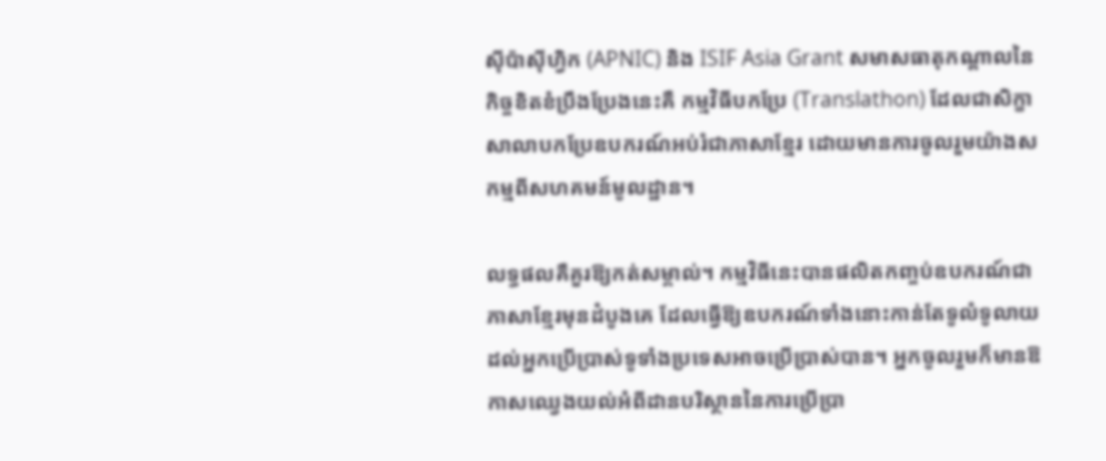ស៊ីប៉ាស៊ីហ្វិក (APNIC) និង ISIF Asia Grant សមាសធាតុកណ្តាលនៃកិច្ចខិតខំប្រឹងប្រែងនេះគឺ កម្មវិធីបកប្រែ (Translathon) ដែលជាសិក្ខាសាលាបកប្រែឧបករណ៍អប់រំជាភាសាខ្មែរ ដោយមានការចូលរួមយ៉ាងសកម្មពីសហគមន៍មូលដ្ឋាន។

លទ្ធផលគឺគួរឱ្យកត់សម្គាល់។ កម្មវិធីនេះបានផលិតកញ្ចប់ឧបករណ៍ជាភាសាខ្មែរមុនដំបូងគេ ដែលធ្វើឱ្យឧបករណ៍ទាំងនោះកាន់តែទូលំទូលាយដល់អ្នកប្រើប្រាស់ទូទាំងប្រទេសអាចប្រើប្រាស់បាន។ អ្នកចូលរួមក៏មានឱកាសឈ្វេងយល់អំពីដានបរិស្ថាននៃការប្រើប្រា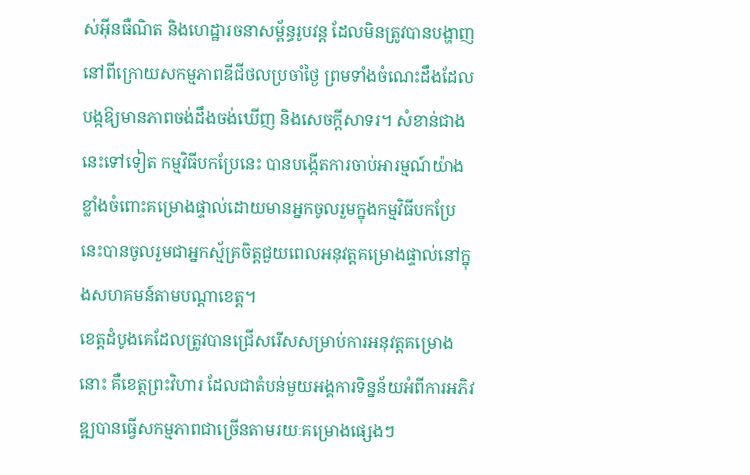ស់អ៊ីនធឺណិត និងហេដ្ឋារចនាសម្ព័ន្ធរូបវន្ត ដែលមិនត្រូវបានបង្ហាញនៅពីក្រោយសកម្មភាពឌីជីថលប្រចាំថ្ងៃ ព្រមទាំងចំណេះដឹងដែលបង្កឱ្យមានភាពចង់ដឹងចង់ឃើញ និងសេចក្តីសាទរ។ សំខាន់ជាងនេះទៅទៀត កម្មវិធីបកប្រែនេះ បានបង្កើតការចាប់អារម្មណ៍យ៉ាងខ្លាំងចំពោះគម្រោងផ្ទាល់ដោយមានអ្នកចូលរួមក្នុងកម្មវិធីបកប្រែនេះបានចូលរួមជាអ្នកស្ម័គ្រចិត្តជួយពេលអនុវត្តគម្រោងផ្ទាល់នៅក្នុងសហគមន៍តាមបណ្តាខេត្ត។
ខេត្តដំបូងគេដែលត្រូវបានជ្រើសរើសសម្រាប់ការអនុវត្តគម្រោងនោះ គឺខេត្តព្រះវិហារ ដែលជាតំបន់មួយអង្គការទិន្នន័យអំពីការអភិវឌ្ឍបានធ្វើសកម្មភាពជាច្រើនតាមរយៈគម្រោងផ្សេងៗ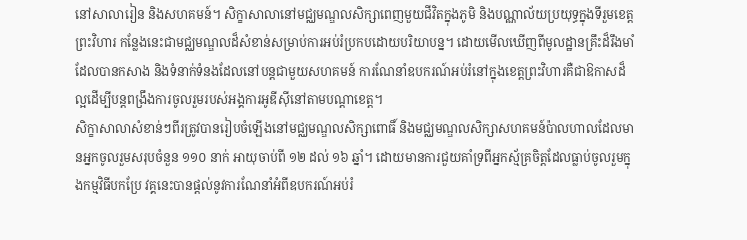នៅសាលារៀន និងសហគមន៍។ សិក្ខាសាលានៅមជ្ឈមណ្ឌលសិក្សាពេញមួយជីវិតក្នុងភូមិ និងបណ្ណាល័យប្រយុទ្ធក្នុងទីរួមខេត្តព្រះវិហារ កន្លែងនេះជាមជ្ឈមណ្ឌលដ៏សំខាន់សម្រាប់ការអប់រំប្រកបដោយបរិយាបន្ន។ ដោយមើលឃើញពីមូលដ្ឋានគ្រឹះដ៏រឹងមាំដែលបានកសាង និងទំនាក់ទំនងដែលនៅបន្តជាមួយសហគមន៍ ការណែនាំឧបករណ៍អប់រំនៅក្នុងខេត្តព្រះវិហារគឺជាឱកាសដ៏ល្អដើម្បីបន្តពង្រឹងការចូលរួមរបស់អង្គការអូឌីស៊ីនៅតាមបណ្តាខេត្ត។
សិក្ខាសាលាសំខាន់ៗពីរត្រូវបានរៀបចំឡើងនៅមជ្ឈមណ្ឌលសិក្សាពោធិ៍ និងមជ្ឈមណ្ឌលសិក្សាសហគមន៍ប៉ាលហាលដែលមានអ្នកចូលរួមសរុបចំនួន ១១០ នាក់ អាយុចាប់ពី ១២ ដល់ ១៦ ឆ្នាំ។ ដោយមានការជួយគាំទ្រពីអ្នកស្ម័គ្រចិត្តដែលធ្លាប់ចូលរួមក្នុងកម្មវិធីបកប្រែ វគ្គនេះបានផ្តល់នូវការណែនាំអំពីឧបករណ៍អប់រំ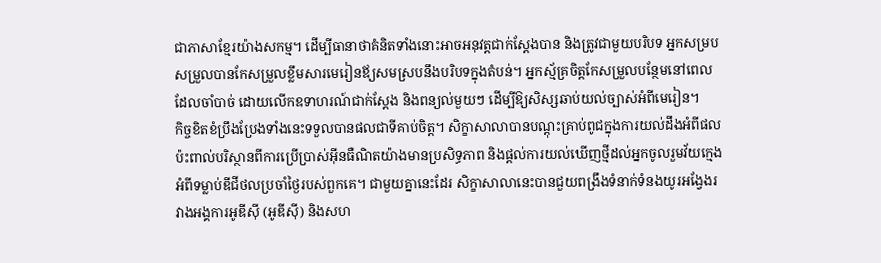ជាភាសាខ្មែរយ៉ាងសកម្ម។ ដើម្បីធានាថាគំនិតទាំងនោះអាចអនុវត្តជាក់ស្តែងបាន និងត្រូវជាមួយបរិបទ អ្នកសម្របសម្រួលបានកែសម្រួលខ្លឹមសារមេរៀនឪ្យសមស្របនឹងបរិបទក្នុងតំបន់។ អ្នកស្ម័គ្រចិត្តកែសម្រួលបន្ថែមនៅពេលដែលចាំបាច់ ដោយលើកឧទាហរណ៍ជាក់ស្តែង និងពន្យល់មួយៗ ដើម្បីឱ្យសិស្សឆាប់យល់ច្បាស់អំពីមេរៀន។
កិច្ចខិតខំប្រឹងប្រែងទាំងនេះទទួលបានផលជាទីគាប់ចិត្ត។ សិក្ខាសាលាបានបណ្តុះគ្រាប់ពូជក្នុងការយល់ដឹងអំពីផលប៉ះពាល់បរិស្ថានពីការប្រើប្រាស់អ៊ីនធឺណិតយ៉ាងមានប្រសិទ្ធភាព និងផ្ដល់ការយល់ឃើញថ្មីដល់អ្នកចូលរួមវ័យក្មេងអំពីទម្លាប់ឌីជីថលប្រចាំថ្ងៃរបស់ពួកគេ។ ជាមួយគ្នានេះដែរ សិក្ខាសាលានេះបានជួយពង្រឹងទំនាក់ទំនងយូរអង្វែងរវាងអង្គការអូឌីស៊ី (អូឌីស៊ី) និងសហ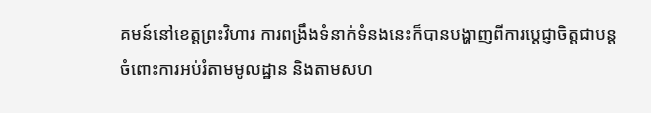គមន៍នៅខេត្តព្រះវិហារ ការពង្រឹងទំនាក់ទំនងនេះក៏បានបង្ហាញពីការប្តេជ្ញាចិត្តជាបន្តចំពោះការអប់រំតាមមូលដ្ឋាន និងតាមសហ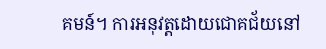គមន៍។ ការអនុវត្តដោយជោគជ័យនៅ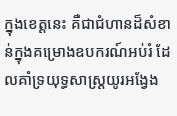ក្នុងខេត្តនេះ គឺជាជំហានដ៏សំខាន់ក្នុងគម្រោងឧបករណ៍អប់រំ ដែលគាំទ្រយុទ្ធសាស្ត្រយូរអង្វែង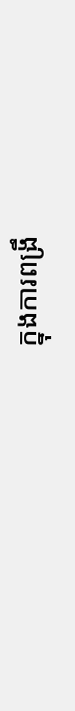ក្នុងការពង្រឹ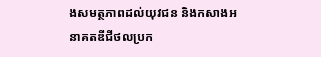ងសមត្ថភាពដល់យុវជន និងកសាងអនាគតឌីជីថលប្រក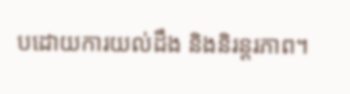បដោយការយល់ដឹង និងនិរន្តរភាព។